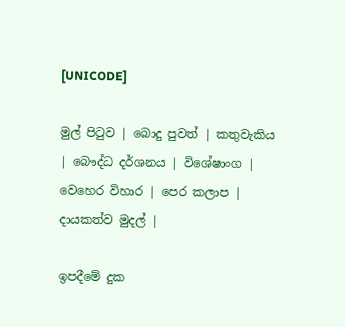[UNICODE]

මුල් පිටුව | බොදු පුවත් | කතුවැකිය | බෞද්ධ දර්ශනය | විශේෂාංග | වෙහෙර විහාර | පෙර කලාප | දායකත්ව මුදල් |

ඉපදීමේ දුක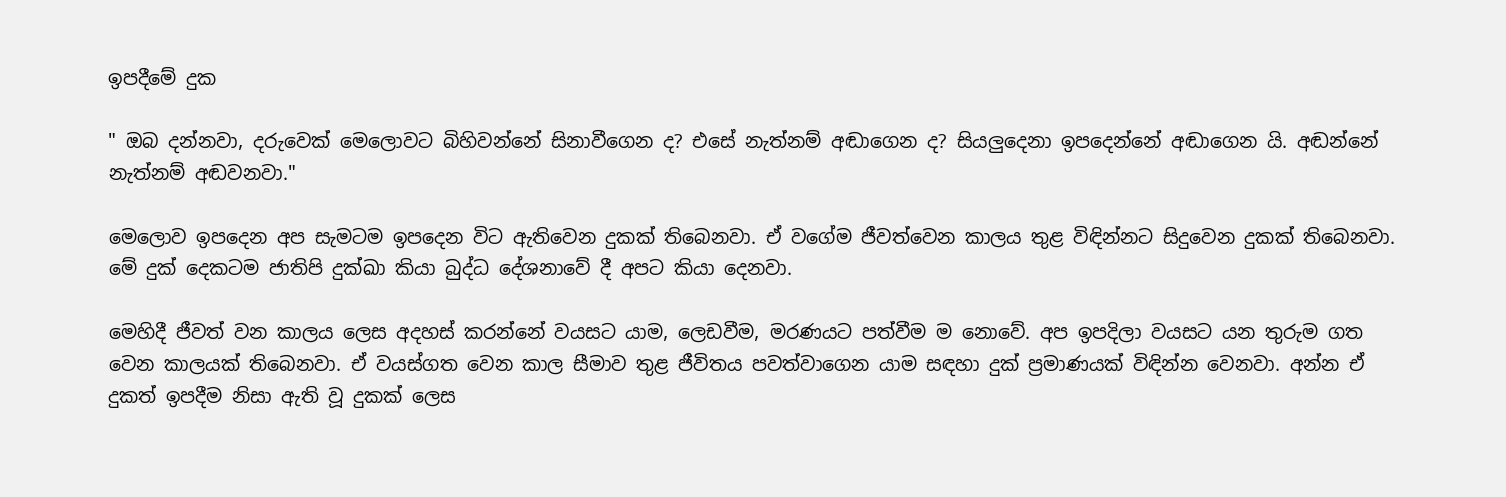ඉපදීමේ දුක

" ඔබ දන්නවා, දරුවෙක් මෙලොවට බිහිවන්නේ සිනාවීගෙන ද? එසේ නැත්නම් අඬාගෙන ද? සියලුදෙනා ඉපදෙන්නේ අඬාගෙන යි. අඬන්නේ නැත්නම් අඬවනවා."

මෙලොව ඉපදෙන අප සැමටම ඉපදෙන විට ඇතිවෙන දුකක් තිබෙනවා. ඒ වගේම ජීවත්වෙන කාලය තුළ විඳින්නට සිදුවෙන දුකක් තිබෙනවා. මේ දුක් දෙකටම ජාතිපි දුක්ඛා කියා බුද්ධ දේශනාවේ දී අපට කියා දෙනවා.

මෙහිදී ජීවත් වන කාලය ලෙස අදහස් කරන්නේ වයසට යාම, ලෙඩවීම, මරණයට පත්වීම ම නොවේ. අප ඉපදිලා වයසට යන තුරුම ගත වෙන කාලයක් තිබෙනවා. ඒ වයස්ගත වෙන කාල සීමාව තුළ ජීවිතය පවත්වාගෙන යාම සඳහා දුක් ප්‍රමාණයක් විඳින්න වෙනවා. අන්න ඒ දුකත් ඉපදීම නිසා ඇති වූ දුකක් ලෙස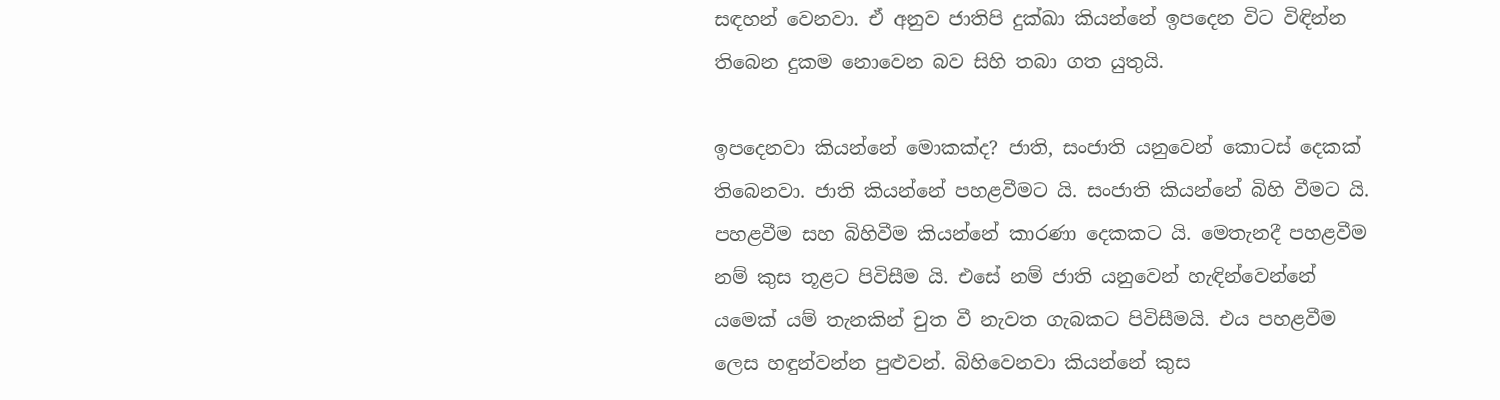සඳහන් වෙනවා. ඒ අනුව ජාතිපි දුක්ඛා කියන්නේ ඉපදෙන විට විඳින්න තිබෙන දුකම නොවෙන බව සිහි තබා ගත යුතුයි.

ඉපදෙනවා කියන්නේ මොකක්ද? ජාති, සංජාති යනුවෙන් කොටස් දෙකක් තිබෙනවා. ජාති කියන්නේ පහළවීමට යි. සංජාති කියන්නේ බිහි වීමට යි. පහළවීම සහ බිහිවීම කියන්නේ කාරණා දෙකකට යි. මෙතැනදී පහළවීම නම් කුස තූළට පිවිසීම යි. එසේ නම් ජාති යනුවෙන් හැඳින්වෙන්නේ යමෙක් යම් තැනකින් චුත වී නැවත ගැබකට පිවිසීමයි. එය පහළවීම ලෙස හඳුන්වන්න පුළුවන්. බිහිවෙනවා කියන්නේ කුස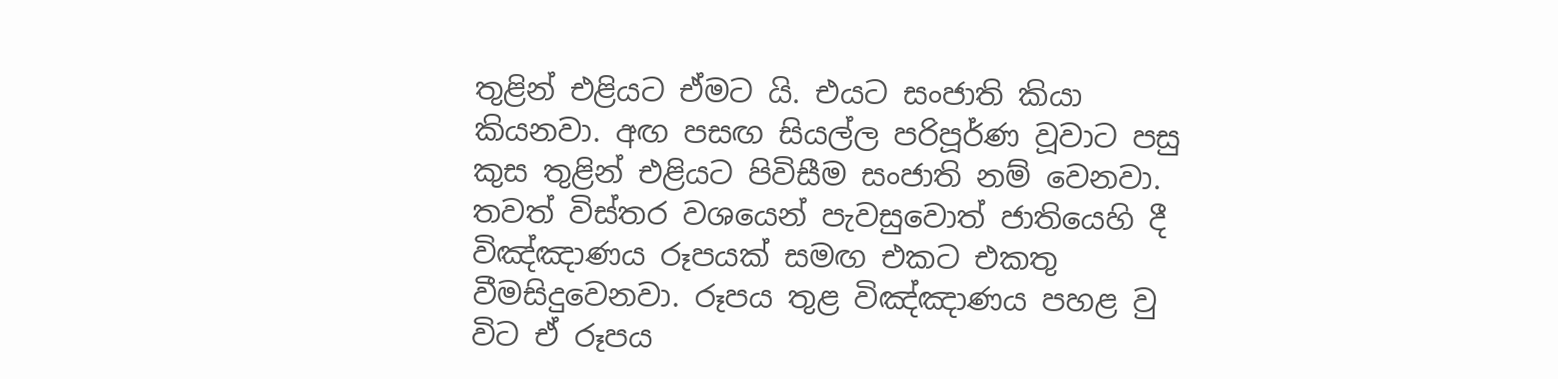තුළින් එළියට ඒමට යි. එයට සංජාති කියා කියනවා. අඟ පසඟ සියල්ල පරිපූර්ණ වූවාට පසු කුස තුළින් එළියට පිවිසීම සංජාති නම් වෙනවා. තවත් විස්තර වශයෙන් පැවසුවොත් ජාතියෙහි දී විඤ්ඤාණය රූපයක් සමඟ එකට එකතු වීමසිදුවෙනවා. රූපය තුළ විඤ්ඤාණය පහළ වු විට ඒ රූපය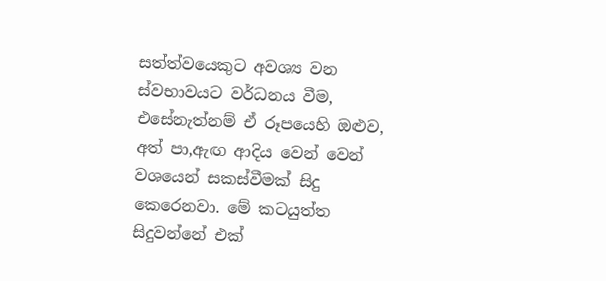සත්ත්වයෙකුට අවශ්‍ය වන ස්වභාවයට වර්ධනය වීම, එසේනැත්නම් ඒ රූපයෙහි ඔළුව, අත් පා,ඇඟ ආදිය වෙන් වෙන් වශයෙන් සකස්වීමක් සිදු කෙරෙනවා. මේ කටයුත්ත සිදුවන්නේ එක්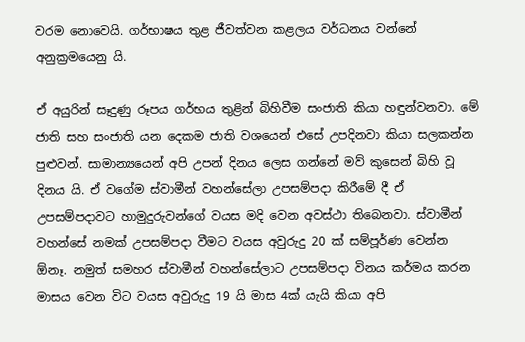වරම නොවෙයි. ගර්භාෂය තුළ ජීවත්වන කළලය වර්ධනය වන්නේ අනුක්‍රමයෙනු යි.

ඒ අයුරින් සෑදුණු රූපය ගර්භය තුළින් බිහිවීම සංජාති කියා හඳුන්වනවා. මේ ජාති සහ සංජාති යන දෙකම ජාති වශයෙන් එසේ උපදිනවා කියා සලකන්න පුළුවන්. සාමාන්‍යයෙන් අපි උපන් දිනය ලෙස ගන්නේ මව් කුසෙන් බිහි වූ දිනය යි. ඒ වගේම ස්වාමීන් වහන්සේලා උපසම්පදා කිරීමේ දී ඒ උපසම්පදාවට හාමුදුරුවන්ගේ වයස මදි වෙන අවස්ථා තිබෙනවා. ස්වාමීන් වහන්සේ නමක් උපසම්පදා වීමට වයස අවුරුදු 20 ක් සම්පූර්ණ වෙන්න ඕනෑ. නමුත් සමහර ස්වාමීන් වහන්සේලාට උපසම්පදා විනය කර්මය කරන මාසය වෙන විට වයස අවුරුදු 19 යි මාස 4ක් යැයි කියා අපි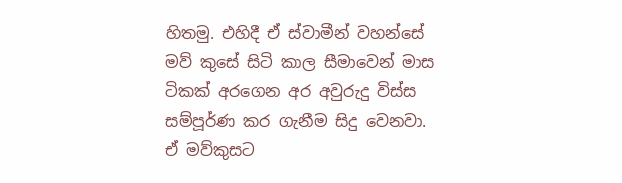හිතමු. එහිදී ඒ ස්වාමීන් වහන්සේ මව් කුසේ සිටි කාල සීමාවෙන් මාස ටිකක් අරගෙන අර අවුරුදු විස්ස සම්පූර්ණ කර ගැනීම සිදු වෙනවා. ඒ මව්කුසට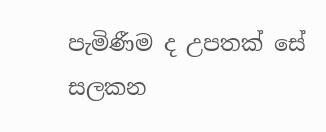පැමිණීම ද උපතක් සේ සලකන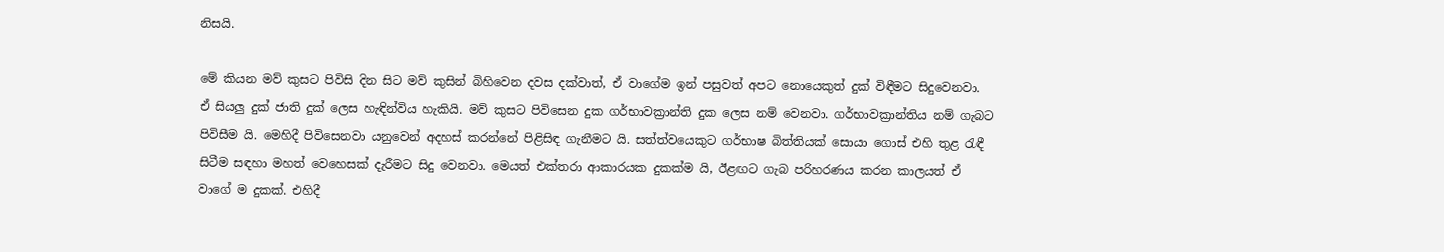නිසයි.

මේ කියන මව් කුසට පිවිසි දින සිට මව් කුසින් බිහිවෙන දවස දක්වාත්, ඒ වාගේම ඉන් පසුවත් අපට නොයෙකුත් දුක් විඳීමට සිදුවෙනවා. ඒ සියලු දුක් ජාති දුක් ලෙස හැඳින්විය හැකියි. මව් කුසට පිවිසෙන දුක ගර්භාවක්‍රාන්ති දුක ලෙස නම් වෙනවා. ගර්භාවක්‍රාන්තිය නම් ගැබට පිවිසීම යි. මෙහිදී පිවිසෙනවා යනුවෙන් අදහස් කරන්නේ පිළිසිඳ ගැනීමට යි. සත්ත්වයෙකුට ගර්භාෂ බිත්තියක් සොයා ගොස් එහි තුළ රැඳී සිටීම සඳහා මහත් වෙහෙසක් දැරීමට සිදු වෙනවා. මෙයත් එක්තරා ආකාරයක දුකක්ම යි, ඊළඟට ගැබ පරිහරණය කරන කාලයත් ඒ වාගේ ම දුකක්. එහිදී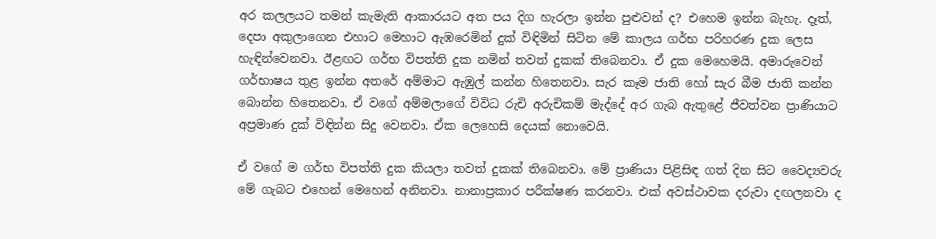අර කලලයට තමන් කැමැති ආකාරයට අත පය දිග හැරලා ඉන්න පුළුවන් ද? එහෙම ඉන්න බැහැ. දෑත්, දෙපා අකුලාගෙන එහාට මෙහාට ඇඹරෙමින් දුක් විඳිමින් සිටින මේ කාලය ගර්භ පරිහරණ දුක ලෙස හැඳින්වෙනවා. ඊළඟට ගර්භ විපත්ති දුක නමින් තවත් දුකක් තිබෙනවා. ඒ දුක මෙහෙමයි. අමාරුවෙන් ගර්භාෂය තුළ ඉන්න අතරේ අම්මාට ඇඹුල් කන්න හිතෙනවා. සැර කෑම ජාති හෝ සැර බීම ජාති කන්න බොන්න හිතෙනවා. ඒ වගේ අම්මලාගේ විවිධ රුචි අරුචිකම් මැද්දේ අර ගැබ ඇතුළේ ජීවත්වන ප්‍රාණියාට අප්‍රමාණ දුක් විඳින්න සිදු වෙනවා. ඒක ලෙහෙසි දෙයක් නොවෙයි.

ඒ වගේ ම ගර්භ විපත්ති දුක කියලා තවත් දුකක් තිබෙනවා. මේ ප්‍රාණියා පිළිසිඳ ගත් දින සිට වෛද්‍යවරු මේ ගැබට එහෙන් මෙහෙන් අනිනවා. නානාප්‍රකාර පරීක්ෂණ කරනවා. එක් අවස්ථාවක දරුවා දඟලනවා ද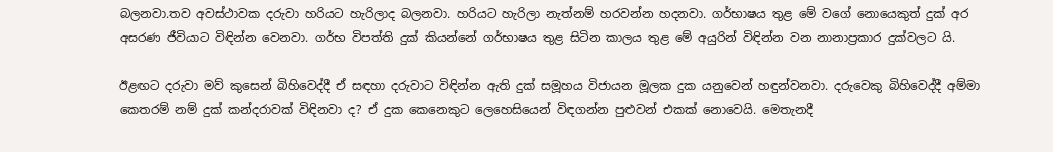බලනවා.තව අවස්ථාවක දරුවා හරියට හැරිලාද බලනවා. හරියට හැරිලා නැත්නම් හරවන්න හදනවා. ගර්භාෂය තුළ මේ වගේ නොයෙකුත් දුක් අර අසරණ ජීවියාට විඳින්න වෙනවා. ගර්භ විපත්ති දුක් කියන්නේ ගර්භාෂය තුළ සිටින කාලය තුළ මේ අයුරින් විඳින්න වන නානාප්‍රකාර දුක්වලට යි.

ඊළඟට දරුවා මව් කුසෙන් බිහිවෙද්දී ඒ සඳහා දරුවාට විඳින්න ඇති දුක් සමූහය විජායන මූලක දුක යනුවෙන් හඳුන්වනවා. දරුවෙකු බිහිවෙද්දී අම්මා කෙතරම් නම් දුක් කන්දරාවක් විඳිනවා ද? ඒ දුක කෙනෙකුට ලෙහෙසියෙන් විඳගන්න පුළුවන් එකක් නොවෙයි. මෙතැනදී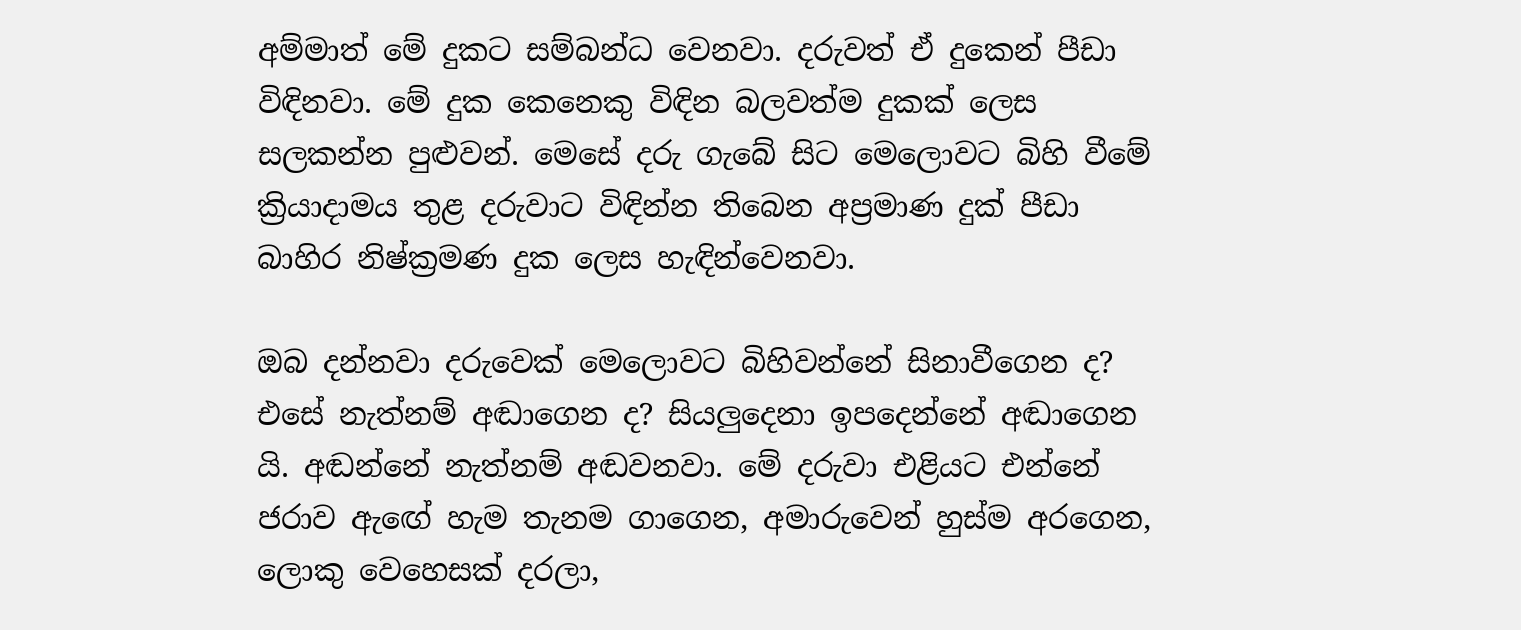අම්මාත් මේ දුකට සම්බන්ධ වෙනවා. දරුවත් ඒ දුකෙන් පීඩා විඳිනවා. මේ දුක කෙනෙකු විඳින බලවත්ම දුකක් ලෙස සලකන්න පුළුවන්. මෙසේ දරු ගැබේ සිට මෙලොවට බිහි වීමේ ක්‍රියාදාමය තුළ දරුවාට විඳින්න තිබෙන අප්‍රමාණ දුක් පීඩා බාහිර නිෂ්ක්‍රමණ දුක ලෙස හැඳින්වෙනවා.

ඔබ දන්නවා දරුවෙක් මෙලොවට බිහිවන්නේ සිනාවීගෙන ද? එසේ නැත්නම් අඬාගෙන ද? සියලුදෙනා ඉපදෙන්නේ අඬාගෙන යි. අඬන්නේ නැත්නම් අඬවනවා. මේ දරුවා එළියට එන්නේ ජරාව ඇඟේ හැම තැනම ගාගෙන, අමාරුවෙන් හුස්ම අරගෙන, ලොකු වෙහෙසක් දරලා,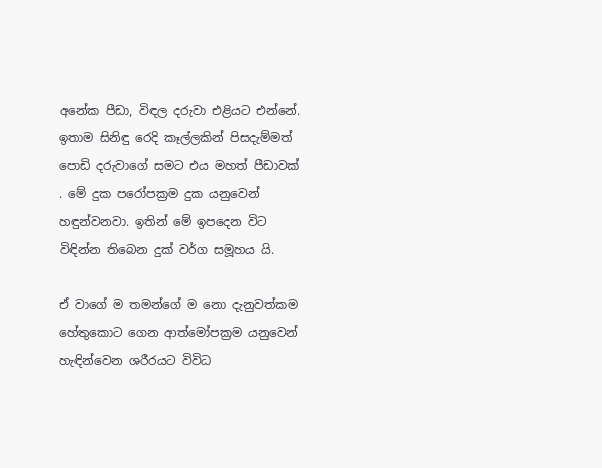අනේක පීඩා, විඳල දරුවා එළියට එන්නේ. ඉතාම සිනිඳු රෙදි කෑල්ලකින් පිසදැම්මත් පොඩි දරුවාගේ සමට එය මහත් පීඩාවක් . මේ දුක පරෝපක්‍රම දුක යනුවෙන් හඳුන්වනවා. ඉතින් මේ ඉපදෙන විට විඳින්න තිබෙන දුක් වර්ග සමූහය යි.

ඒ වාගේ ම තමන්ගේ ම නො දැනුවත්කම හේතුකොට ගෙන ආත්මෝපක්‍රම යනුවෙන් හැඳින්වෙන ශරීරයට විවිධ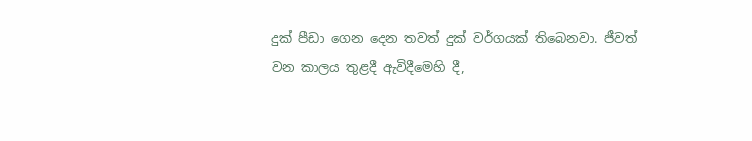දුක් පීඩා ගෙන දෙන තවත් දුක් වර්ගයක් තිබෙනවා. ජීවත් වන කාලය තුළදී ඇවිදීමෙහි දී,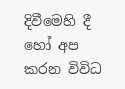දිවීමෙහි දී හෝ අප කරන විවිධ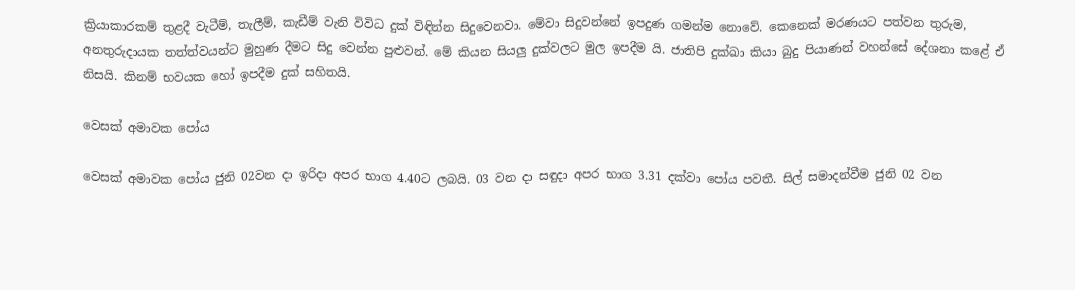ක්‍රියාකාරකම් තුළදී වැටීම්, තැලීම්, කැඩීම් වැනි විවිධ දුක් විඳින්න සිදුවෙනවා. මේවා සිදුවන්නේ ඉපදුණ ගමන්ම නොවේ. කෙනෙක් මරණයට පත්වන තුරුම, අනතුරුදායක තත්ත්වයන්ට මුහුණ දීමට සිදු වෙන්න පුළුවන්. මේ කියන සියලු දුක්වලට මුල ඉපදීම යි. ජාතිපි දුක්ඛා කියා බුදු පියාණන් වහන්සේ දේශනා කළේ ඒ නිසයි. කිනම් භවයක හෝ ඉපදීම දුක් සහිතයි.

වෙසක් අමාවක පෝය

වෙසක් අමාවක පෝය ජුනි 02වන දා ඉරිදා අපර භාග 4.40ට ලබයි. 03 වන දා සඳුදා අපර භාග 3.31 දක්වා පෝය පවතී. සිල් සමාදන්වීම ජුනි 02 වන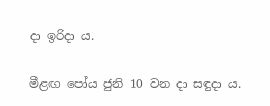දා ඉරිදා ය.

මීළඟ පෝය ජුනි 10 වන දා සඳුදා ය.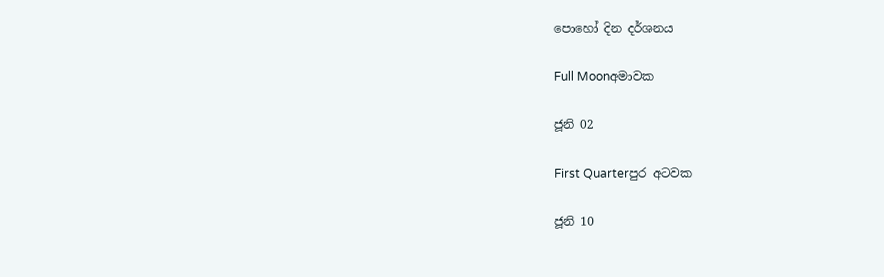පොහෝ දින දර්ශනය

Full Moonඅමාවක

ජූනි 02

First Quarterපුර අටවක

ජූනි 10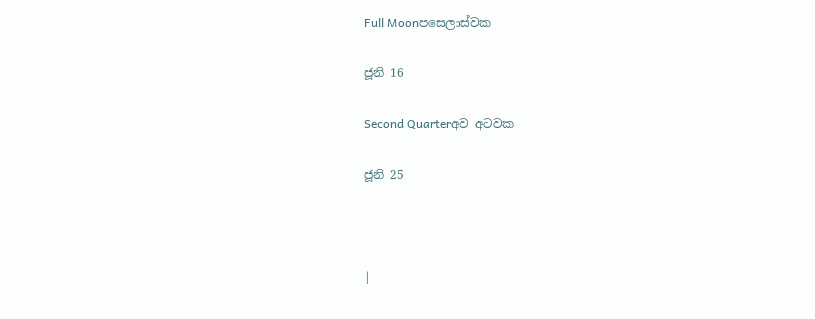Full Moonපසෙලාස්වක

ජූනි 16

Second Quarterඅව අටවක

ජූනි 25



|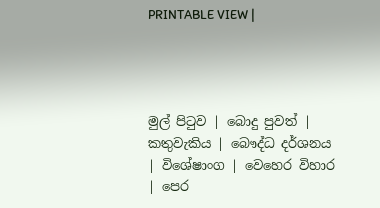PRINTABLE VIEW |




මුල් පිටුව | බොදු පුවත් | කතුවැකිය | බෞද්ධ දර්ශනය | විශේෂාංග | වෙහෙර විහාර | පෙර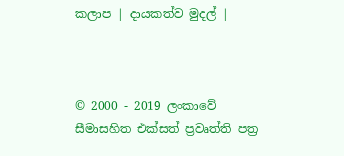කලාප | දායකත්ව මුදල් |



© 2000 - 2019 ලංකාවේ සීමාසහිත එක්සත් ප්‍රවෘත්ති පත්‍ර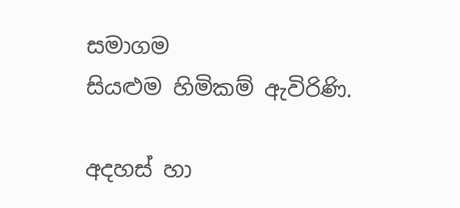සමාගම
සියළුම හිමිකම් ඇවිරිණි.

අදහස් හා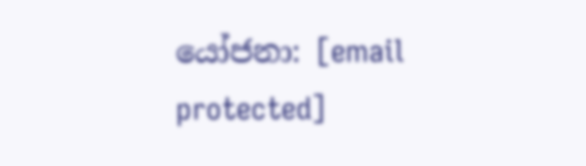යෝජනා: [email protected]